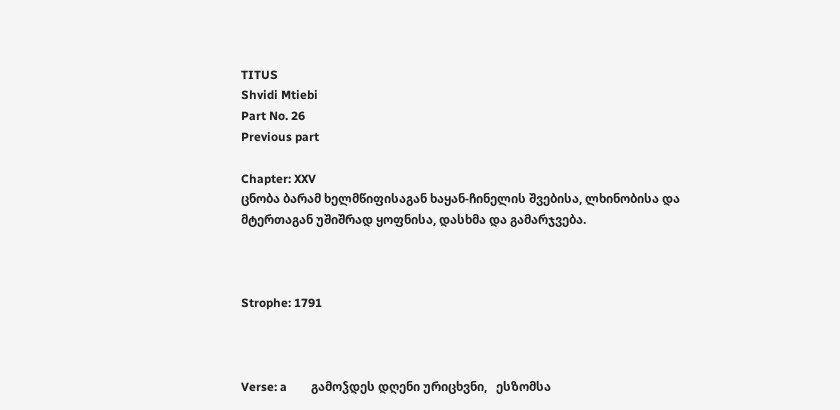TITUS
Shvidi Mtiebi
Part No. 26
Previous part

Chapter: XXV
ცნობა ბარამ ხელმწიფისაგან ხაყან-ჩინელის შვებისა, ლხინობისა და მტერთაგან უშიშრად ყოფნისა, დასხმა და გამარჯვება.



Strophe: 1791



Verse: a        გამოჴდეს დღენი ურიცხვნი,   ესზომსა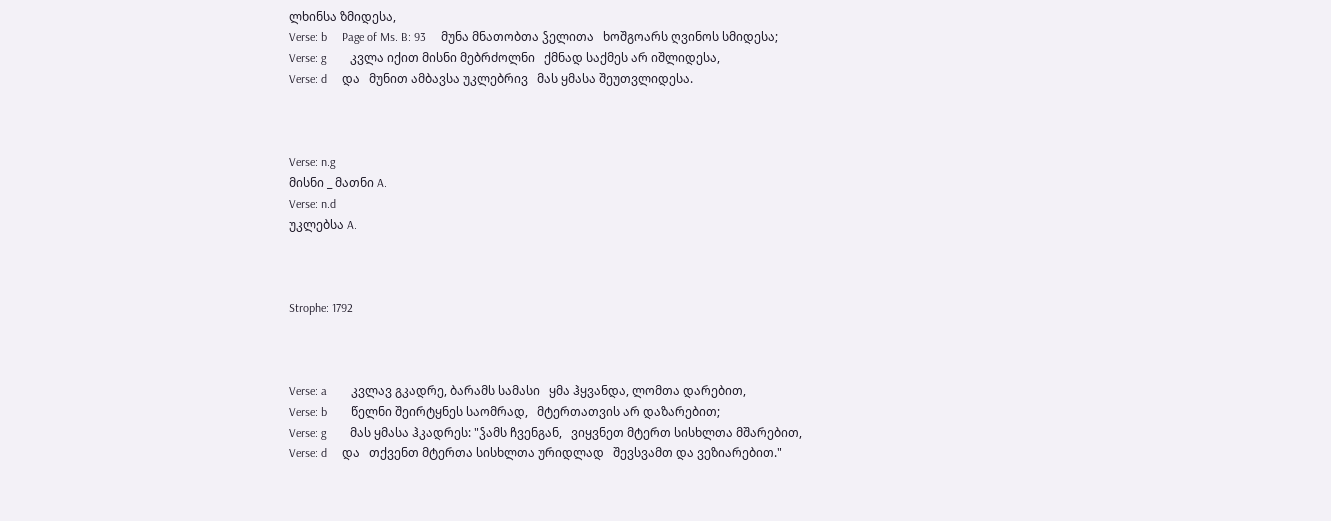ლხინსა ზმიდესა,
Verse: b     Page of Ms. B: 93     მუნა მნათობთა ჴელითა   ხოშგოარს ღვინოს სმიდესა;
Verse: g        კვლა იქით მისნი მებრძოლნი   ქმნად საქმეს არ იშლიდესა,
Verse: d     და   მუნით ამბავსა უკლებრივ   მას ყმასა შეუთვლიდესა.



Verse: n.g
მისნი _ მათნი A.
Verse: n.d
უკლებსა A.



Strophe: 1792



Verse: a        კვლავ გკადრე, ბარამს სამასი   ყმა ჰყვანდა, ლომთა დარებით,
Verse: b        წელნი შეირტყნეს საომრად,   მტერთათვის არ დაზარებით;
Verse: g        მას ყმასა ჰკადრეს: "ჴამს ჩვენგან,   ვიყვნეთ მტერთ სისხლთა მშარებით,
Verse: d     და   თქვენთ მტერთა სისხლთა ურიდლად   შევსვამთ და ვეზიარებით."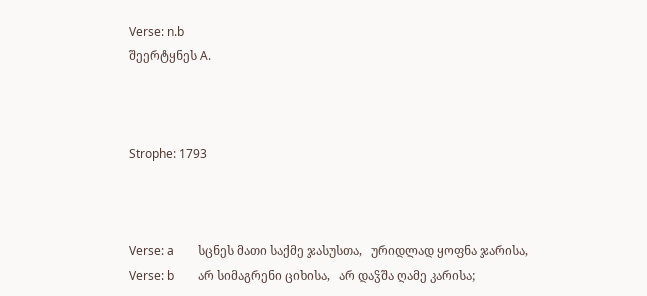Verse: n.b
შეერტყნეს A.



Strophe: 1793



Verse: a        სცნეს მათი საქმე ჯასუსთა,   ურიდლად ყოფნა ჯარისა,
Verse: b        არ სიმაგრენი ციხისა,   არ დაჴშა ღამე კარისა;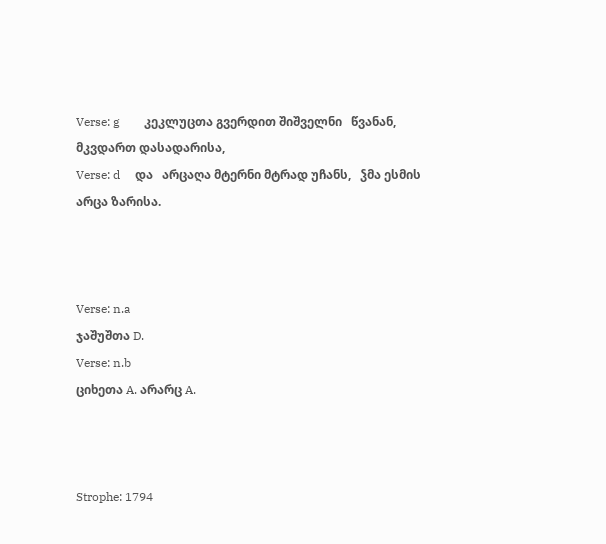Verse: g        კეკლუცთა გვერდით შიშველნი   წვანან, მკვდართ დასადარისა,
Verse: d     და   არცაღა მტერნი მტრად უჩანს,   ჴმა ესმის არცა ზარისა.



Verse: n.a
ჯაშუშთა D.
Verse: n.b
ციხეთა A. არარც A.



Strophe: 1794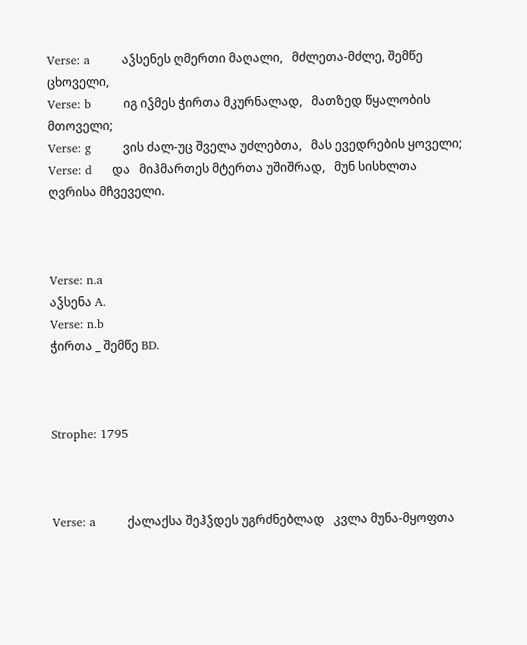Verse: a        აჴსენეს ღმერთი მაღალი,   მძლეთა-მძლე, შემწე ცხოველი,
Verse: b        იგ იჴმეს ჭირთა მკურნალად,   მათზედ წყალობის მთოველი;
Verse: g        ვის ძალ-უც შველა უძლებთა,   მას ევედრების ყოველი;
Verse: d     და   მიჰმართეს მტერთა უშიშრად,   მუნ სისხლთა ღვრისა მჩვეველი.



Verse: n.a
აჴსენა A.
Verse: n.b
ჭირთა _ შემწე BD.



Strophe: 1795



Verse: a        ქალაქსა შეჰჴდეს უგრძნებლად   კვლა მუნა-მყოფთა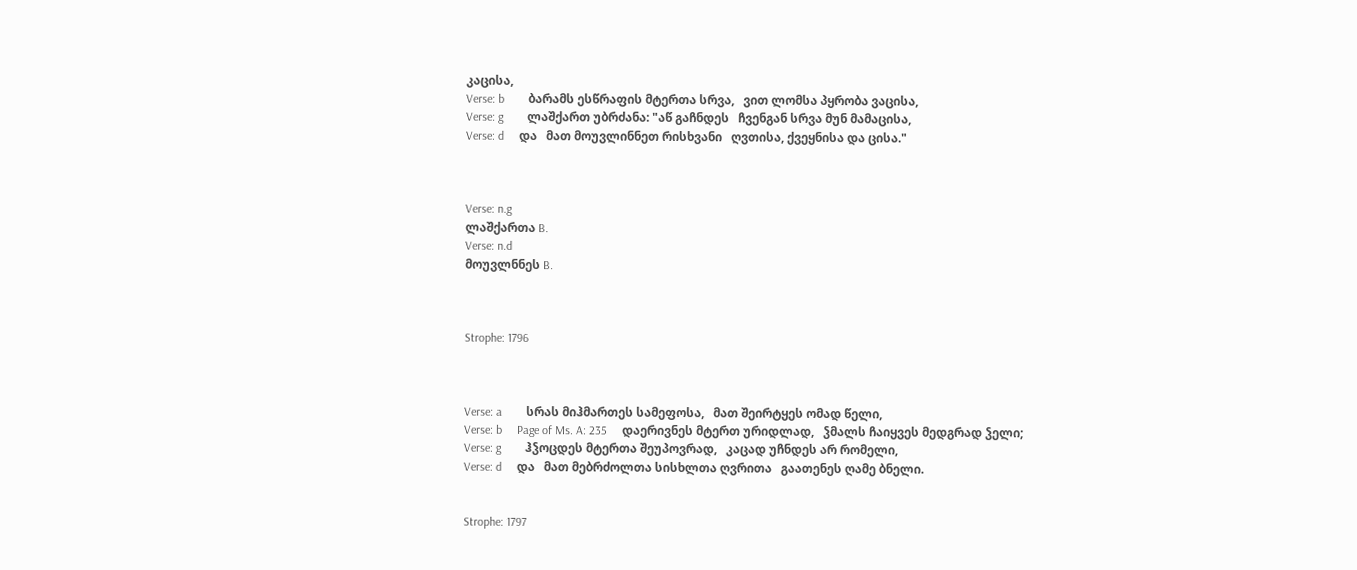კაცისა,
Verse: b        ბარამს ესწრაფის მტერთა სრვა,   ვით ლომსა პყრობა ვაცისა,
Verse: g        ლაშქართ უბრძანა: "აწ გაჩნდეს   ჩვენგან სრვა მუნ მამაცისა,
Verse: d     და   მათ მოუვლინნეთ რისხვანი   ღვთისა, ქვეყნისა და ცისა."



Verse: n.g
ლაშქართა B.
Verse: n.d
მოუვლნნეს B.



Strophe: 1796



Verse: a        სრას მიჰმართეს სამეფოსა,   მათ შეირტყეს ომად წელი,
Verse: b     Page of Ms. A: 235     დაერივნეს მტერთ ურიდლად,   ჴმალს ჩაიყვეს მედგრად ჴელი;
Verse: g        ჰჴოცდეს მტერთა შეუპოვრად,   კაცად უჩნდეს არ რომელი,
Verse: d     და   მათ მებრძოლთა სისხლთა ღვრითა   გაათენეს ღამე ბნელი.


Strophe: 1797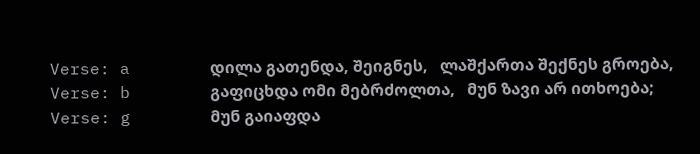Verse: a        დილა გათენდა, შეიგნეს,   ლაშქართა შექნეს გროება,
Verse: b        გაფიცხდა ომი მებრძოლთა,   მუნ ზავი არ ითხოება;
Verse: g        მუნ გაიაფდა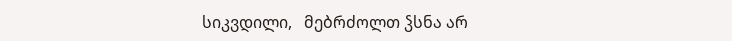სიკვდილი,   მებრძოლთ ჴსნა არ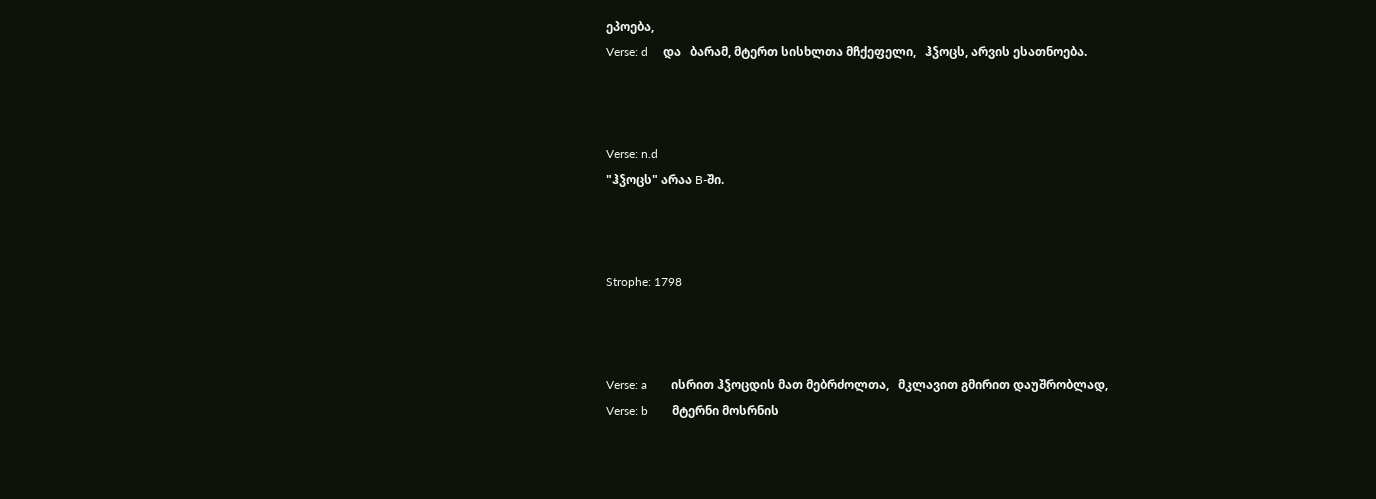ეპოება,
Verse: d     და   ბარამ, მტერთ სისხლთა მჩქეფელი,   ჰჴოცს, არვის ესათნოება.



Verse: n.d
"ჰჴოცს" არაა B-ში.



Strophe: 1798



Verse: a        ისრით ჰჴოცდის მათ მებრძოლთა,   მკლავით გმირით დაუშრობლად,
Verse: b        მტერნი მოსრნის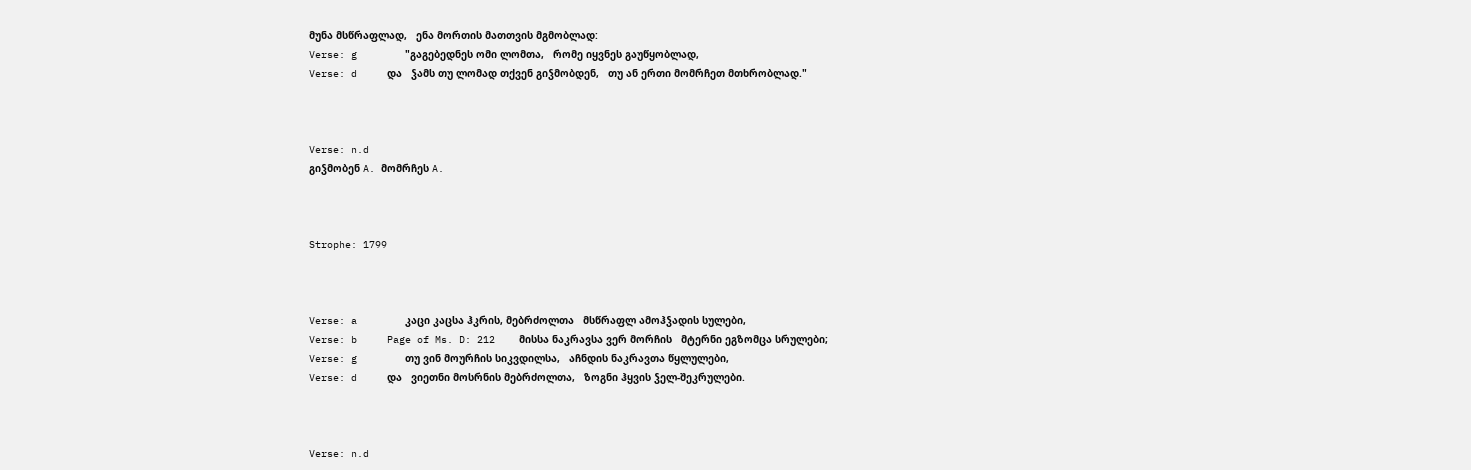მუნა მსწრაფლად,   ენა მორთის მათთვის მგმობლად:
Verse: g        "გაგებედნეს ომი ლომთა,   რომე იყვნეს გაუწყობლად,
Verse: d     და   ჴამს თუ ლომად თქვენ გიჴმობდენ,   თუ ან ერთი მომრჩეთ მთხრობლად."



Verse: n.d
გიჴმობენ A. მომრჩეს A.



Strophe: 1799



Verse: a        კაცი კაცსა ჰკრის, მებრძოლთა   მსწრაფლ ამოჰჴადის სულები,
Verse: b     Page of Ms. D: 212    მისსა ნაკრავსა ვერ მორჩის   მტერნი ეგზომცა სრულები;
Verse: g        თუ ვინ მოურჩის სიკვდილსა,   აჩნდის ნაკრავთა წყლულები,
Verse: d     და   ვიეთნი მოსრნის მებრძოლთა,   ზოგნი ჰყვის ჴელ-შეკრულები.



Verse: n.d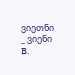ვიეთნი _ ვიენი B.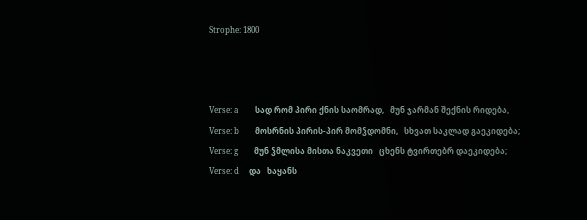Strophe: 1800



Verse: a        სად რომ პირი ქნის საომრად,   მუნ ჯარმან შექნის რიდება,
Verse: b        მოსრნის პირის-პირ მომჴდომნი,   სხვათ საკლად გაეკიდება;
Verse: g        მუნ ჴმლისა მისთა ნაკვეთი   ცხენს ტვირთებრ დაეკიდება;
Verse: d     და   ხაყანს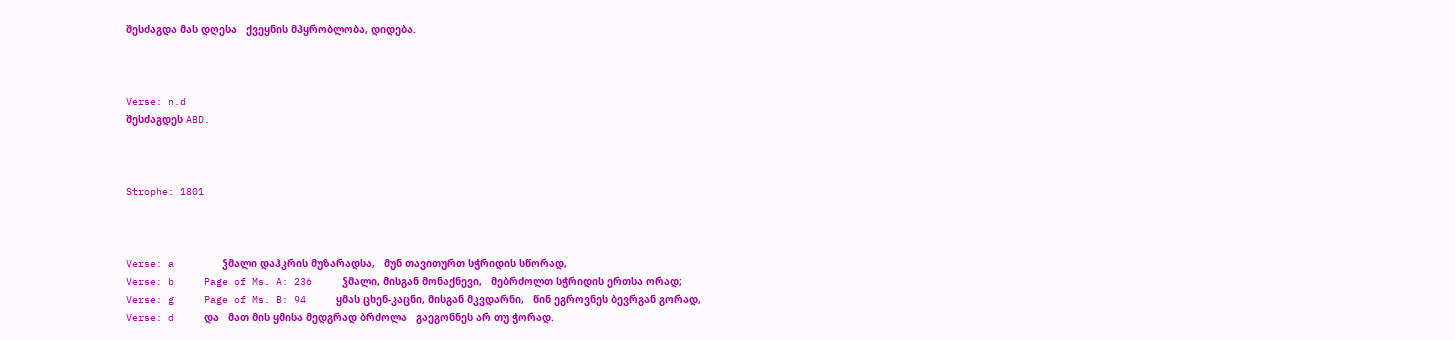შესძაგდა მას დღესა   ქვეყნის მპყრობლობა, დიდება.



Verse: n.d
შესძაგდეს ABD.



Strophe: 1801



Verse: a        ჴმალი დაჰკრის მუზარადსა,   მუნ თავითურთ სჭრიდის სწორად,
Verse: b     Page of Ms. A: 236     ჴმალი, მისგან მონაქნევი,   მებრძოლთ სჭრიდის ერთსა ორად;
Verse: g     Page of Ms. B: 94     ყმას ცხენ-კაცნი, მისგან მკვდარნი,   წინ ეგროვნეს ბევრგან გორად,
Verse: d     და   მათ მის ყმისა მედგრად ბრძოლა   გაეგონნეს არ თუ ჭორად.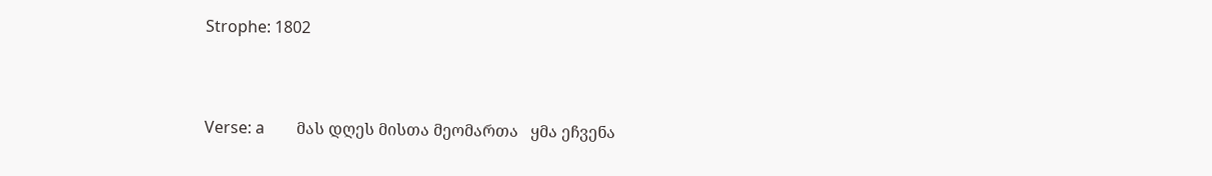Strophe: 1802



Verse: a        მას დღეს მისთა მეომართა   ყმა ეჩვენა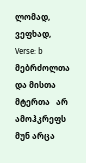ლომად, ვეფხად,
Verse: b        მებრძოლთა და მისთა მტერთა   არ ამოჰკრეფს მუნ არცა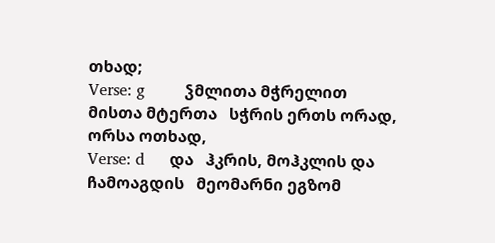თხად;
Verse: g        ჴმლითა მჭრელით მისთა მტერთა   სჭრის ერთს ორად, ორსა ოთხად,
Verse: d     და   ჰკრის, მოჰკლის და ჩამოაგდის   მეომარნი ეგზომ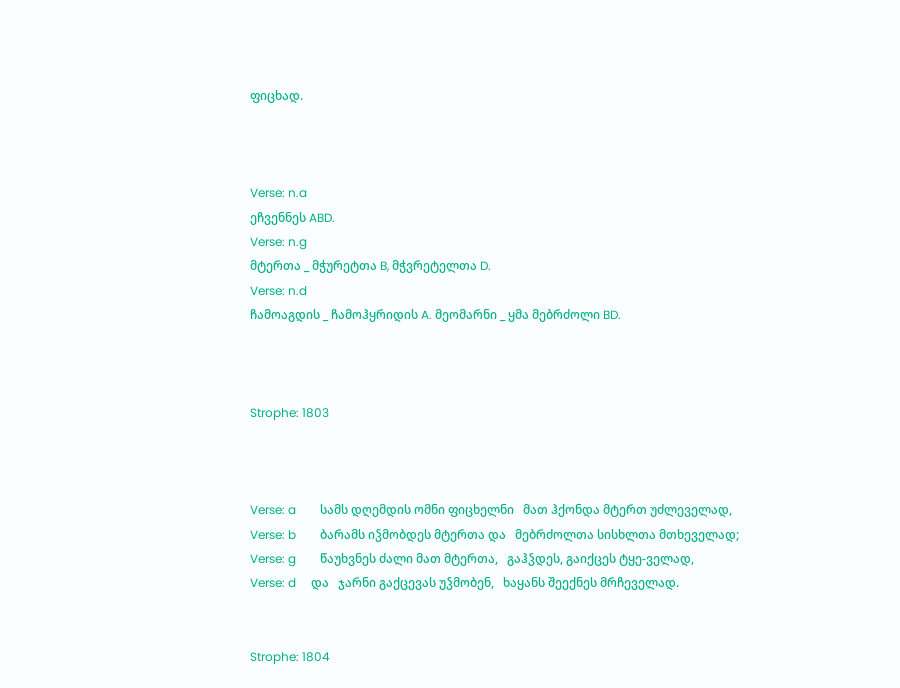ფიცხად.



Verse: n.a
ეჩვენნეს ABD.
Verse: n.g
მტერთა _ მჭურეტთა B, მჭვრეტელთა D.
Verse: n.d
ჩამოაგდის _ ჩამოჰყრიდის A. მეომარნი _ ყმა მებრძოლი BD.



Strophe: 1803



Verse: a        სამს დღემდის ომნი ფიცხელნი   მათ ჰქონდა მტერთ უძლეველად,
Verse: b        ბარამს იჴმობდეს მტერთა და   მებრძოლთა სისხლთა მთხეველად;
Verse: g        წაუხვნეს ძალი მათ მტერთა,   გაჰჴდეს, გაიქცეს ტყე-ველად,
Verse: d     და   ჯარნი გაქცევას უჴმობენ,   ხაყანს შეექნეს მრჩეველად.


Strophe: 1804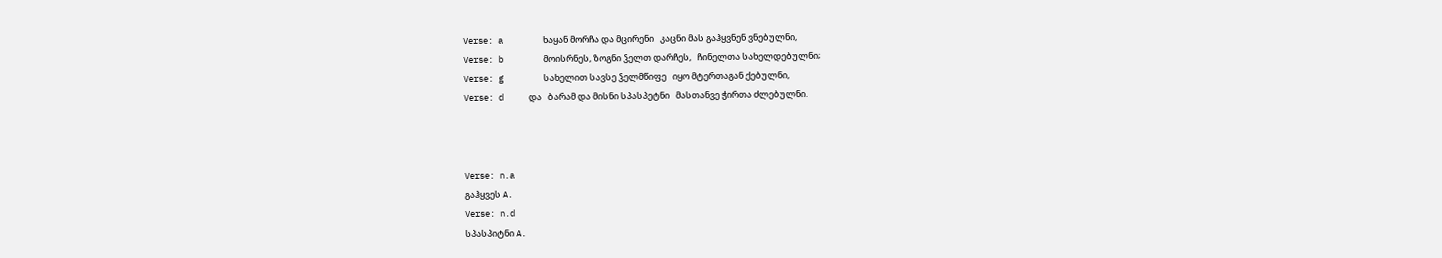Verse: a        ხაყან მორჩა და მცირენი   კაცნი მას გაჰყვნენ ვნებულნი,
Verse: b        მოისრნეს, ზოგნი ჴელთ დარჩეს,   ჩინელთა სახელდებულნი;
Verse: g        სახელით სავსე ჴელმწიფე   იყო მტერთაგან ქებულნი,
Verse: d     და   ბარამ და მისნი სპასპეტნი   მასთანვე ჭირთა ძლებულნი.



Verse: n.a
გაჰყვეს A.
Verse: n.d
სპასპიტნი A.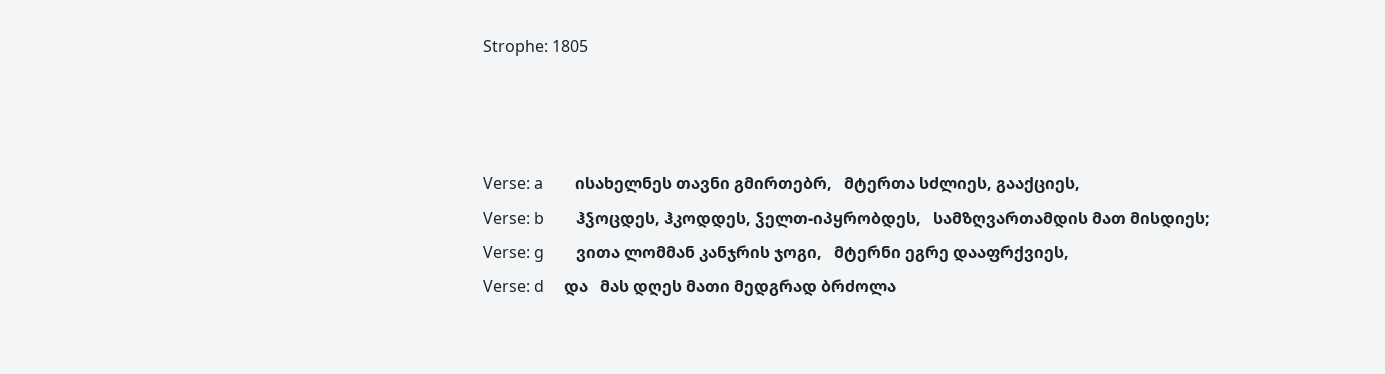Strophe: 1805



Verse: a        ისახელნეს თავნი გმირთებრ,   მტერთა სძლიეს, გააქციეს,
Verse: b        ჰჴოცდეს, ჰკოდდეს, ჴელთ-იპყრობდეს,   სამზღვართამდის მათ მისდიეს;
Verse: g        ვითა ლომმან კანჯრის ჯოგი,   მტერნი ეგრე დააფრქვიეს,
Verse: d     და   მას დღეს მათი მედგრად ბრძოლა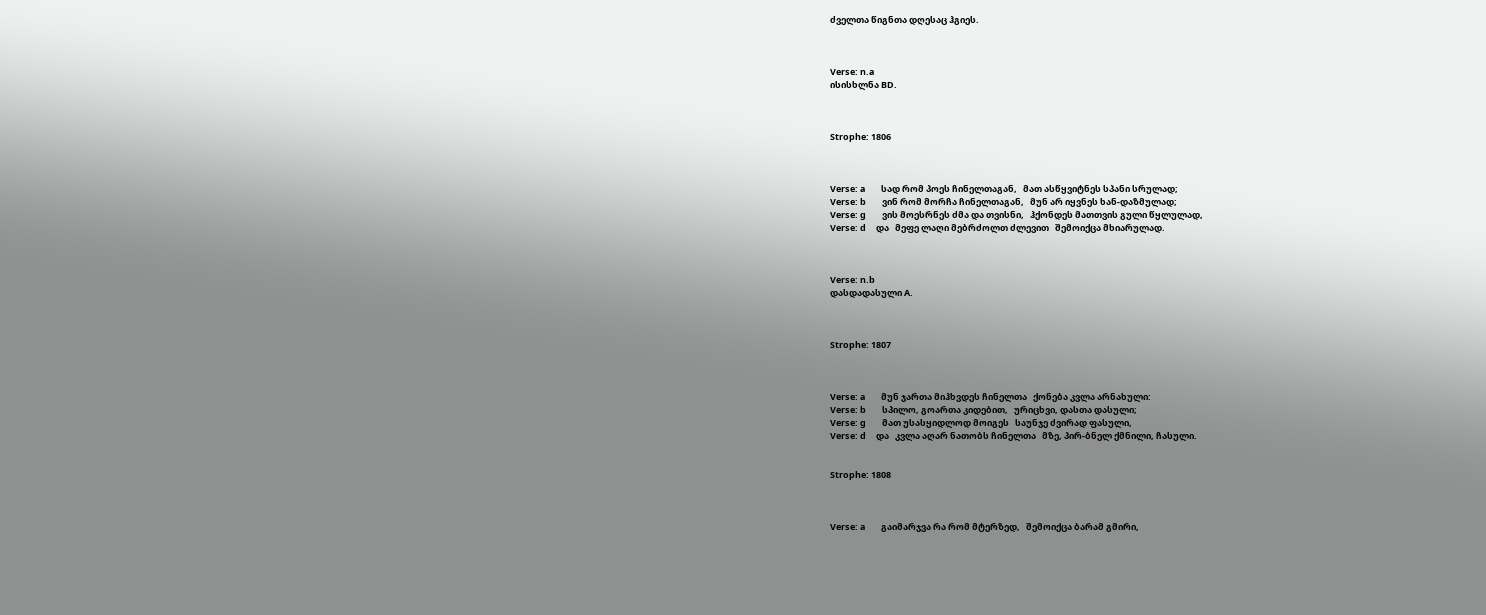ძველთა წიგნთა დღესაც ჰგიეს.



Verse: n.a
ისისხლნა BD.



Strophe: 1806



Verse: a        სად რომ პოეს ჩინელთაგან,   მათ ასწყვიტნეს სპანი სრულად;
Verse: b        ვინ რომ მორჩა ჩინელთაგან,   მუნ არ იყვნეს ხან-დაზმულად;
Verse: g        ვის მოესრნეს ძმა და თვისნი,   ჰქონდეს მათთვის გული წყლულად,
Verse: d     და   მეფე ლაღი მებრძოლთ ძლევით   შემოიქცა მხიარულად.



Verse: n.b
დასდადასული A.



Strophe: 1807



Verse: a        მუნ ჯართა მიჰხვდეს ჩინელთა   ქონება კვლა არნახული:
Verse: b        სპილო, გოართა კიდებით,   ურიცხვი, დასთა დასული;
Verse: g        მათ უსასყიდლოდ მოიგეს   საუნჯე ძვირად ფასული,
Verse: d     და   კვლა აღარ ნათობს ჩინელთა   მზე, პირ-ბნელ ქმნილი, ჩასული.


Strophe: 1808



Verse: a        გაიმარჯვა რა რომ მტერზედ,   შემოიქცა ბარამ გმირი,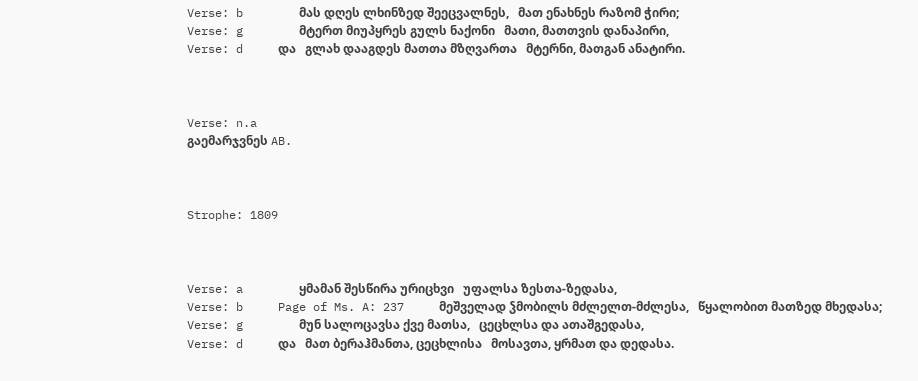Verse: b        მას დღეს ლხინზედ შეეცვალნეს,   მათ ენახნეს რაზომ ჭირი;
Verse: g        მტერთ მიუპყრეს გულს ნაქონი   მათი, მათთვის დანაპირი,
Verse: d     და   გლახ დააგდეს მათთა მზღვართა   მტერნი, მათგან ანატირი.



Verse: n.a
გაემარჯვნეს AB.



Strophe: 1809



Verse: a        ყმამან შესწირა ურიცხვი   უფალსა ზესთა-ზედასა,
Verse: b     Page of Ms. A: 237     მეშველად ჴმობილს მძლელთ-მძლესა,   წყალობით მათზედ მხედასა;
Verse: g        მუნ სალოცავსა ქვე მათსა,   ცეცხლსა და ათაშგედასა,
Verse: d     და   მათ ბერაჰმანთა, ცეცხლისა   მოსავთა, ყრმათ და დედასა.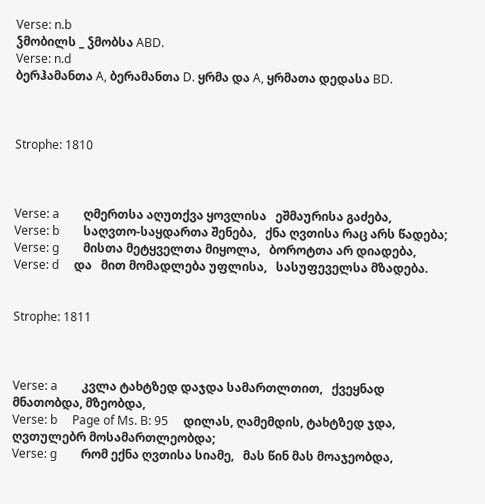Verse: n.b
ჴმობილს _ ჴმობსა ABD.
Verse: n.d
ბერჰამანთა A, ბერამანთა D. ყრმა და A, ყრმათა დედასა BD.



Strophe: 1810



Verse: a        ღმერთსა აღუთქვა ყოვლისა   ეშმაურისა გაძება,
Verse: b        საღვთო-საყდართა შენება,   ქნა ღვთისა რაც არს წადება;
Verse: g        მისთა მეტყველთა მიყოლა,   ბოროტთა არ დიადება,
Verse: d     და   მით მომადლება უფლისა,   სასუფეველსა მზადება.


Strophe: 1811



Verse: a        კვლა ტახტზედ დაჯდა სამართლთით,   ქვეყნად მნათობდა, მზეობდა,
Verse: b     Page of Ms. B: 95     დილას, ღამემდის, ტახტზედ ჯდა,   ღვთულებრ მოსამართლეობდა;
Verse: g        რომ ექნა ღვთისა სიამე,   მას წინ მას მოაჯეობდა,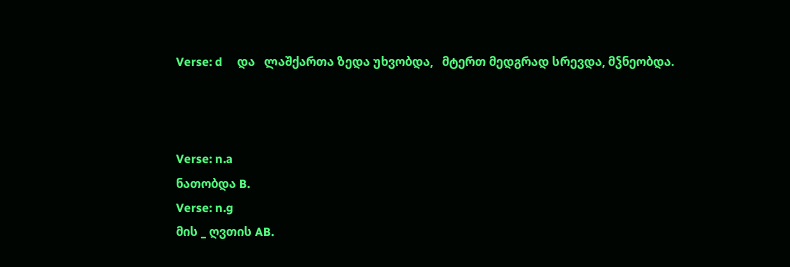Verse: d     და   ლაშქართა ზედა უხვობდა,   მტერთ მედგრად სრევდა, მჴნეობდა.



Verse: n.a
ნათობდა B.
Verse: n.g
მის _ ღვთის AB.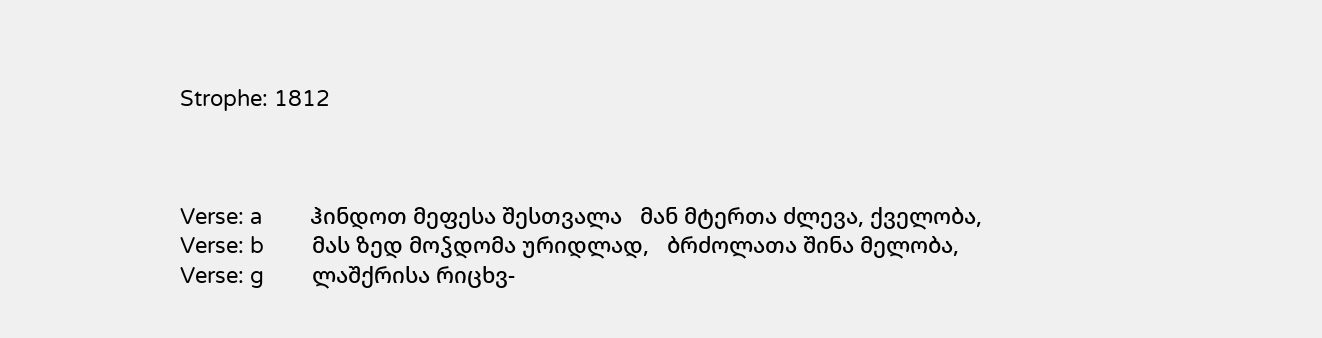Strophe: 1812



Verse: a        ჰინდოთ მეფესა შესთვალა   მან მტერთა ძლევა, ქველობა,
Verse: b        მას ზედ მოჴდომა ურიდლად,   ბრძოლათა შინა მელობა,
Verse: g        ლაშქრისა რიცხვ-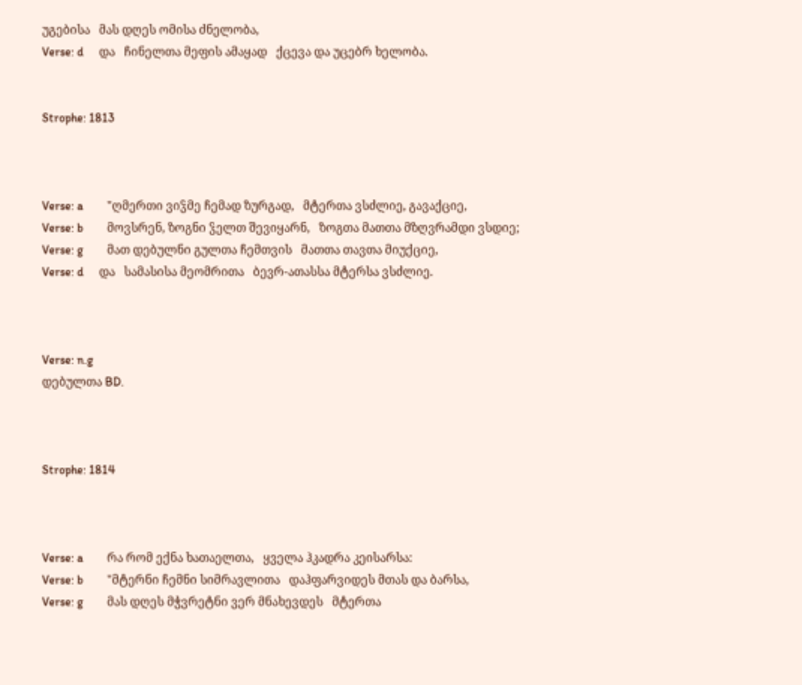უგებისა   მას დღეს ომისა ძნელობა,
Verse: d     და   ჩინელთა მეფის ამაყად   ქცევა და უცებრ ხელობა.


Strophe: 1813



Verse: a        "ღმერთი ვიჴმე ჩემად ზურგად,   მტერთა ვსძლიე, გავაქციე,
Verse: b        მოვსრენ, ზოგნი ჴელთ შევიყარნ,   ზოგთა მათთა მზღვრამდი ვსდიე;
Verse: g        მათ დებულნი გულთა ჩემთვის   მათთა თავთა მიუქციე,
Verse: d     და   სამასისა მეომრითა   ბევრ-ათასსა მტერსა ვსძლიე.



Verse: n.g
დებულთა BD.



Strophe: 1814



Verse: a        რა რომ ექნა ხათაელთა,   ყველა ჰკადრა კეისარსა:
Verse: b        "მტერნი ჩემნი სიმრავლითა   დაჰფარვიდეს მთას და ბარსა,
Verse: g        მას დღეს მჭვრეტნი ვერ მნახევდეს   მტერთა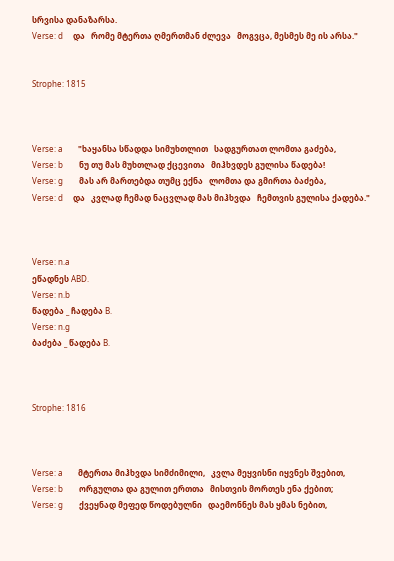სრვისა დანაზარსა.
Verse: d     და   რომე მტერთა ღმერთმან ძლევა   მოგვცა, მესმეს მე ის არსა."


Strophe: 1815



Verse: a        "ხაყანსა სწადდა სიმუხთლით   სადგურთათ ლომთა გაძება,
Verse: b        ნუ თუ მას მუხთლად ქცევითა   მიჰხვდეს გულისა წადება!
Verse: g        მას არ მართებდა თუმც ექნა   ლომთა და გმირთა ბაძება,
Verse: d     და   კვლად ჩემად ნაცვლად მას მიჰხვდა   ჩემთვის გულისა ქადება."



Verse: n.a
ეწადნეს ABD.
Verse: n.b
წადება _ ჩადება B.
Verse: n.g
ბაძება _ წადება B.



Strophe: 1816



Verse: a        მტერთა მიჰხვდა სიმძიმილი,   კვლა მეყვისნი იყვნეს შვებით,
Verse: b        ორგულთა და გულით ერთთა   მისთვის მორთეს ენა ქებით;
Verse: g        ქვეყნად მეფედ წოდებულნი   დაემონნეს მას ყმას ნებით,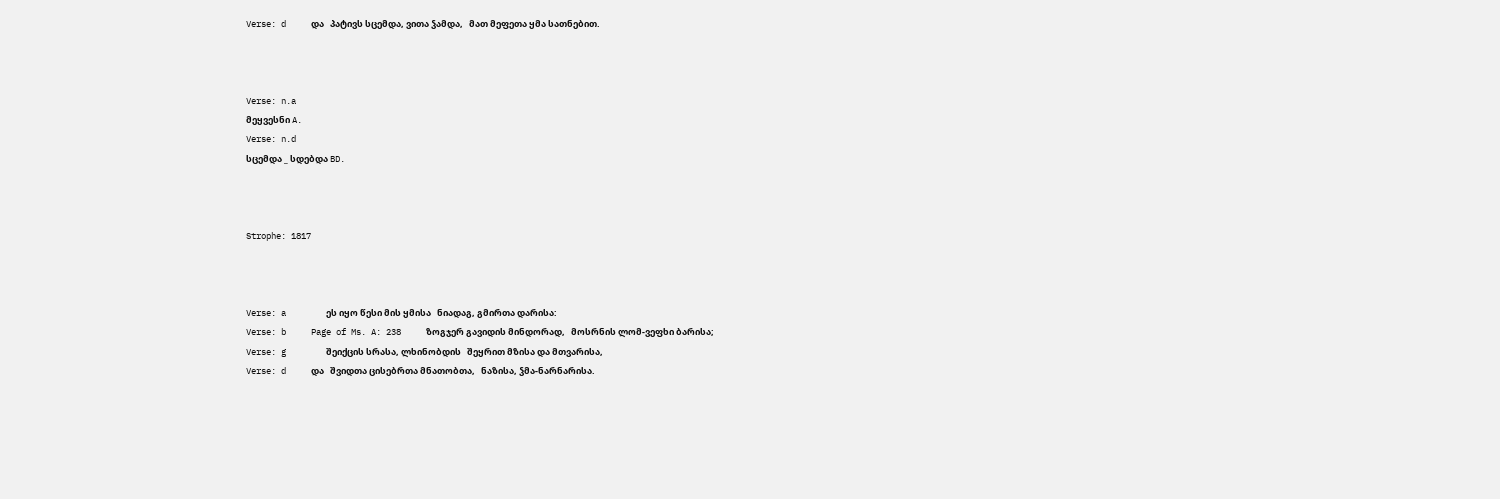Verse: d     და   პატივს სცემდა, ვითა ჴამდა,   მათ მეფეთა ყმა სათნებით.



Verse: n.a
მეყვესნი A.
Verse: n.d
სცემდა _ სდებდა BD.



Strophe: 1817



Verse: a        ეს იყო წესი მის ყმისა   ნიადაგ, გმირთა დარისა:
Verse: b     Page of Ms. A: 238     ზოგჯერ გავიდის მინდორად,   მოსრნის ლომ-ვეფხი ბარისა;
Verse: g        შეიქცის სრასა, ლხინობდის   შეყრით მზისა და მთვარისა,
Verse: d     და   შვიდთა ცისებრთა მნათობთა,   ნაზისა, ჴმა-ნარნარისა.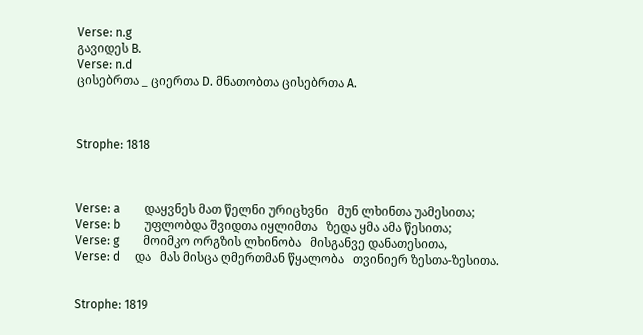Verse: n.g
გავიდეს B.
Verse: n.d
ცისებრთა _ ციერთა D. მნათობთა ცისებრთა A.



Strophe: 1818



Verse: a        დაყვნეს მათ წელნი ურიცხვნი   მუნ ლხინთა უამესითა;
Verse: b        უფლობდა შვიდთა იყლიმთა   ზედა ყმა ამა წესითა;
Verse: g        მოიმკო ორგზის ლხინობა   მისგანვე დანათესითა,
Verse: d     და   მას მისცა ღმერთმან წყალობა   თვინიერ ზესთა-ზესითა.


Strophe: 1819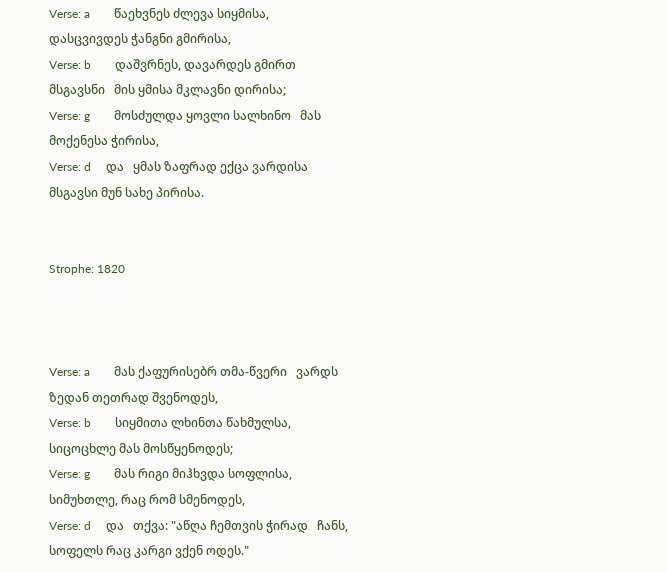Verse: a        წაეხვნეს ძლევა სიყმისა,   დასცვივდეს ჭანგნი გმირისა,
Verse: b        დაშვრნეს, დავარდეს გმირთ მსგავსნი   მის ყმისა მკლავნი დირისა;
Verse: g        მოსძულდა ყოვლი სალხინო   მას მოქენესა ჭირისა,
Verse: d     და   ყმას ზაფრად ექცა ვარდისა   მსგავსი მუნ სახე პირისა.


Strophe: 1820



Verse: a        მას ქაფურისებრ თმა-წვერი   ვარდს ზედან თეთრად შვენოდეს,
Verse: b        სიყმითა ლხინთა წახმულსა,   სიცოცხლე მას მოსწყენოდეს;
Verse: g        მას რიგი მიჰხვდა სოფლისა,   სიმუხთლე, რაც რომ სმენოდეს,
Verse: d     და   თქვა: "აწღა ჩემთვის ჭირად   ჩანს, სოფელს რაც კარგი ვქენ ოდეს."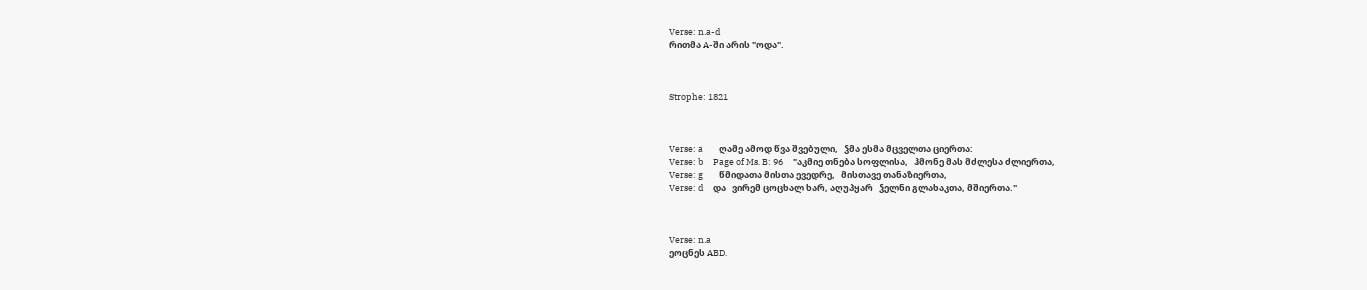Verse: n.a-d
რითმა A-ში არის "ოდა".



Strophe: 1821



Verse: a        ღამე ამოდ წვა შვებული,   ჴმა ესმა მცველთა ციერთა:
Verse: b     Page of Ms. B: 96     "აკმიე თნება სოფლისა,   ჰმონე მას მძლესა ძლიერთა,
Verse: g        წმიდათა მისთა ევედრე,   მისთავე თანაზიერთა,
Verse: d     და   ვირემ ცოცხალ ხარ, აღუპყარ   ჴელნი გლახაკთა, მშიერთა."



Verse: n.a
ეოცნეს ABD.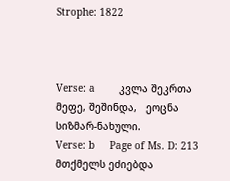Strophe: 1822



Verse: a        კვლა შეკრთა მეფე, შეშინდა,   ეოცნა სიზმარ-ნახული.
Verse: b     Page of Ms. D: 213    მთქმელს ეძიებდა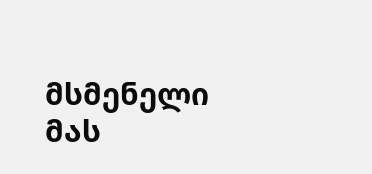მსმენელი   მას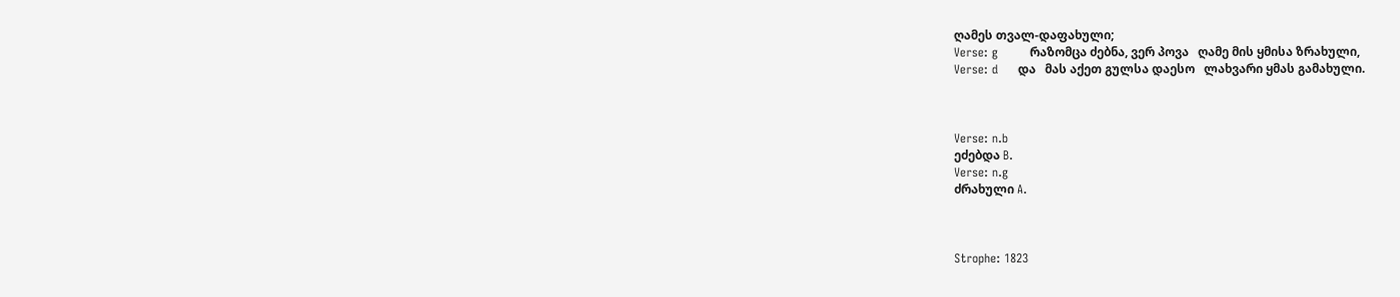ღამეს თვალ-დაფახული;
Verse: g        რაზომცა ძებნა, ვერ პოვა   ღამე მის ყმისა ზრახული,
Verse: d     და   მას აქეთ გულსა დაესო   ლახვარი ყმას გამახული.



Verse: n.b
ეძებდა B.
Verse: n.g
ძრახული A.



Strophe: 1823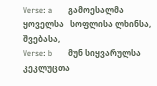Verse: a        გამოესალმა ყოველსა   სოფლისა ლხინსა, შვებასა,
Verse: b        მუნ სიყვარულსა კეკლუცთა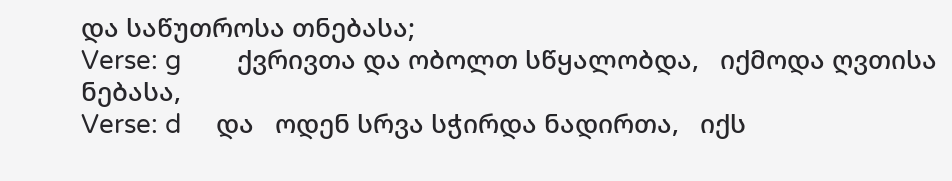და საწუთროსა თნებასა;
Verse: g        ქვრივთა და ობოლთ სწყალობდა,   იქმოდა ღვთისა ნებასა,
Verse: d     და   ოდენ სრვა სჭირდა ნადირთა,   იქს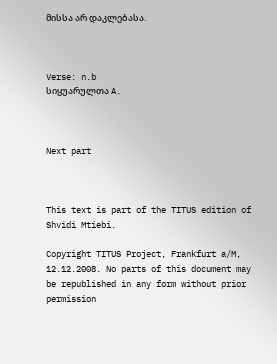მისსა არ დაკლებასა.



Verse: n.b
სიყუარულთა A.



Next part



This text is part of the TITUS edition of Shvidi Mtiebi.

Copyright TITUS Project, Frankfurt a/M, 12.12.2008. No parts of this document may be republished in any form without prior permission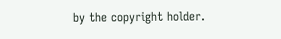by the copyright holder.